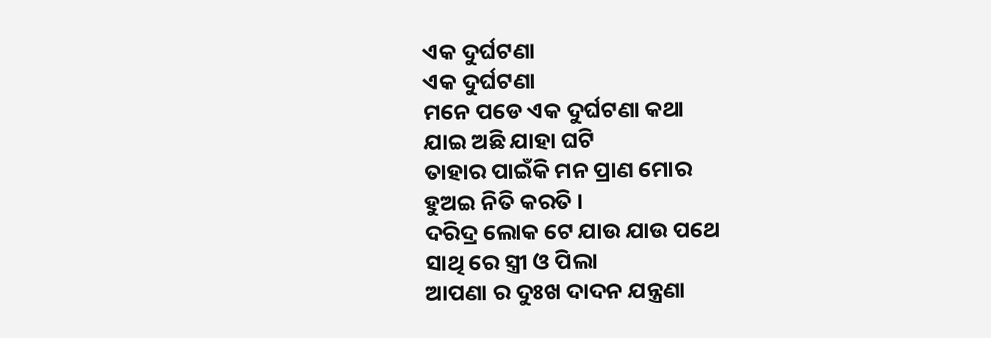ଏକ ଦୁର୍ଘଟଣା
ଏକ ଦୁର୍ଘଟଣା
ମନେ ପଡେ ଏକ ଦୁର୍ଘଟଣା କଥା
ଯାଇ ଅଛି ଯାହା ଘଟି
ତାହାର ପାଇଁକି ମନ ପ୍ରାଣ ମୋର
ହୁଅଇ ନିତି କରତି ।
ଦରିଦ୍ର ଲୋକ ଟେ ଯାଉ ଯାଉ ପଥେ
ସାଥି ରେ ସ୍ତ୍ରୀ ଓ ପିଲା
ଆପଣା ର ଦୁଃଖ ଦାଦନ ଯନ୍ତ୍ରଣା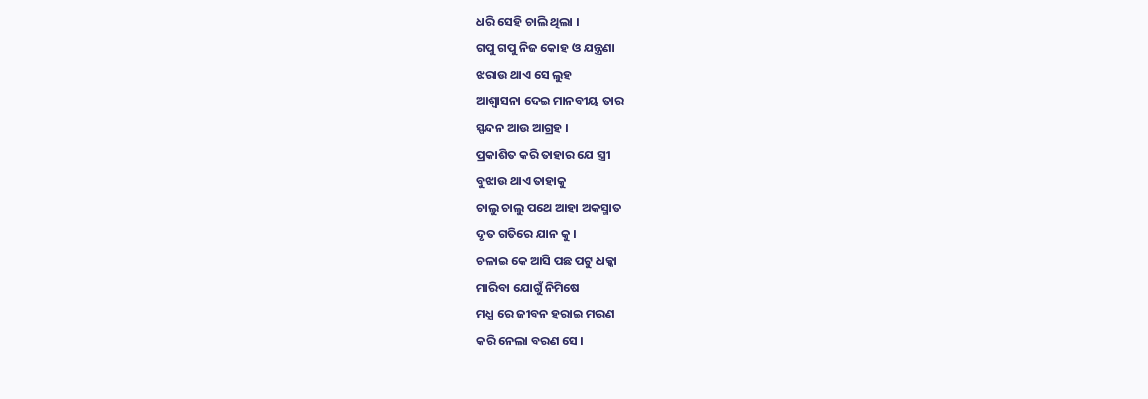ଧରି ସେହି ଚାଲି ଥିଲା ।
ଗପୁ ଗପୁ ନିଜ କୋହ ଓ ଯନ୍ତ୍ରଣା
ଝରାଉ ଥାଏ ସେ ଲୁହ
ଆଶ୍ଵାସନା ଦେଇ ମାନବୀୟ ତାର
ସ୍ପନ୍ଦନ ଆଉ ଆଗ୍ରହ ।
ପ୍ରକାଶିତ କରି ତାହାର ଯେ ସ୍ତ୍ରୀ
ବୁଝାଉ ଥାଏ ତାହାକୁ
ଚାଲୁ ଚାଲୁ ପଥେ ଆହା ଅକସ୍ମାତ
ଦୃତ ଗତିରେ ଯାନ କୁ ।
ଚଳାଇ କେ ଆସି ପଛ ପଟୁ ଧକ୍କା
ମାରିବା ଯୋଗୁଁ ନିମିଷେ
ମଧ୍ଯ ରେ ଜୀବନ ହରାଇ ମରଣ
କରି ନେଲା ବରଣ ସେ ।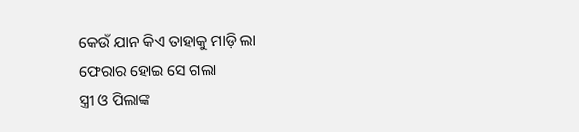କେଉଁ ଯାନ କିଏ ତାହାକୁ ମାଡ଼ି ଲା
ଫେରାର ହୋଇ ସେ ଗଲା
ସ୍ତ୍ରୀ ଓ ପିଲାଙ୍କ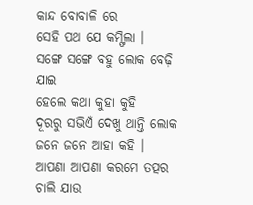କାନ୍ଦ ବୋବାଳି ରେ
ସେହି ପଥ ଯେ କମ୍ଫିଲା ।
ସଙ୍ଗେ ସଙ୍ଗେ ବହୁ ଲୋକ ବେଢ଼ି ଯାଇ
ହେଲେ କଥା କୁହା କୁହି
ଦୂରରୁ ସଭିଏଁ ଦେଖୁ ଥାନ୍ତି ଲୋକ
ଜନେ ଜନେ ଆହା କହି ।
ଆପଣା ଆପଣା କରମେ ତତ୍ପର
ଚାଲି ଯାଉ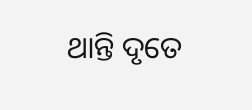ଥାନ୍ତି ଦୃତେ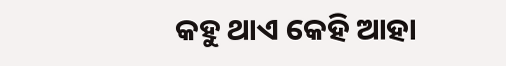କହୁ ଥାଏ କେହି ଆହା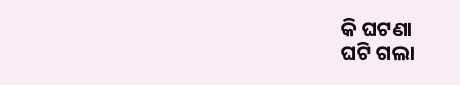କି ଘଟଣା
ଘଟି ଗଲା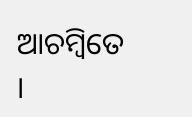ଆଚମ୍ବିତେ ।